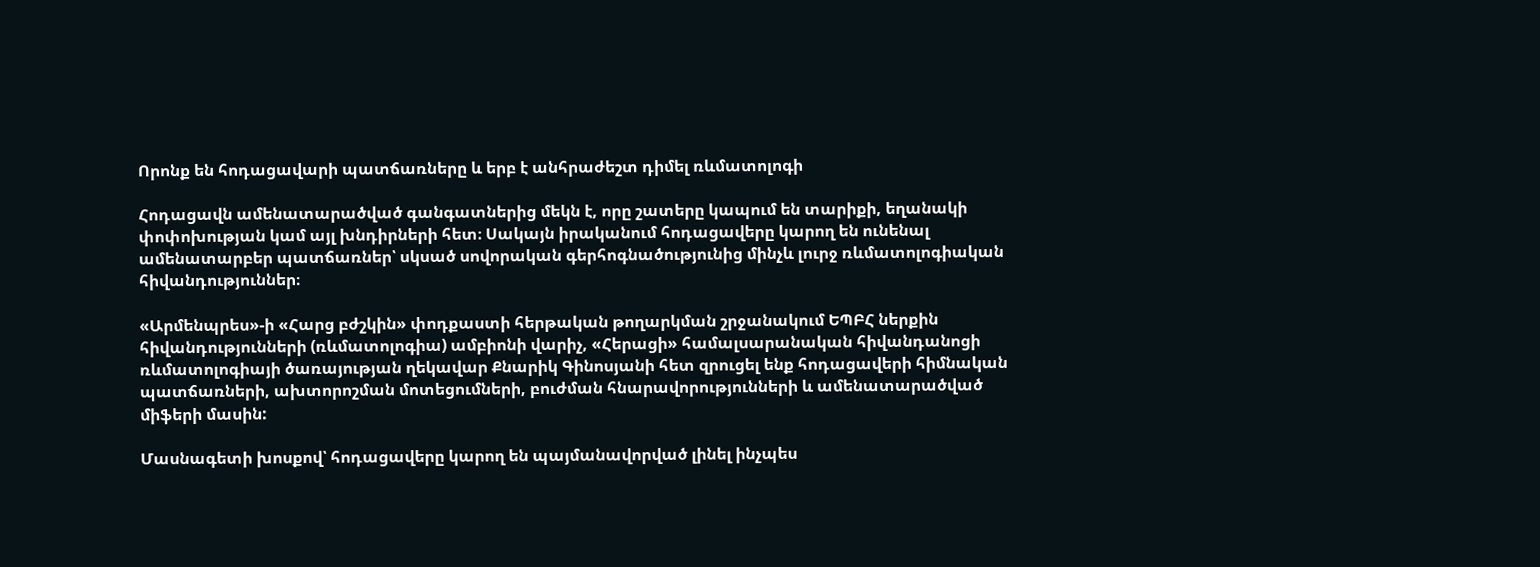Որոնք են հոդացավարի պատճառները և երբ է անհրաժեշտ դիմել ռևմատոլոգի

Հոդացավն ամենատարածված գանգատներից մեկն է, որը շատերը կապում են տարիքի, եղանակի փոփոխության կամ այլ խնդիրների հետ։ Սակայն իրականում հոդացավերը կարող են ունենալ ամենատարբեր պատճառներ՝ սկսած սովորական գերհոգնածությունից մինչև լուրջ ռևմատոլոգիական հիվանդություններ։

«Արմենպրես»-ի «Հարց բժշկին» փոդքաստի հերթական թողարկման շրջանակում ԵՊԲՀ ներքին հիվանդությունների (ռևմատոլոգիա) ամբիոնի վարիչ, «Հերացի» համալսարանական հիվանդանոցի ռևմատոլոգիայի ծառայության ղեկավար Քնարիկ Գինոսյանի հետ զրուցել ենք հոդացավերի հիմնական պատճառների, ախտորոշման մոտեցումների, բուժման հնարավորությունների և ամենատարածված միֆերի մասին:

Մասնագետի խոսքով՝ հոդացավերը կարող են պայմանավորված լինել ինչպես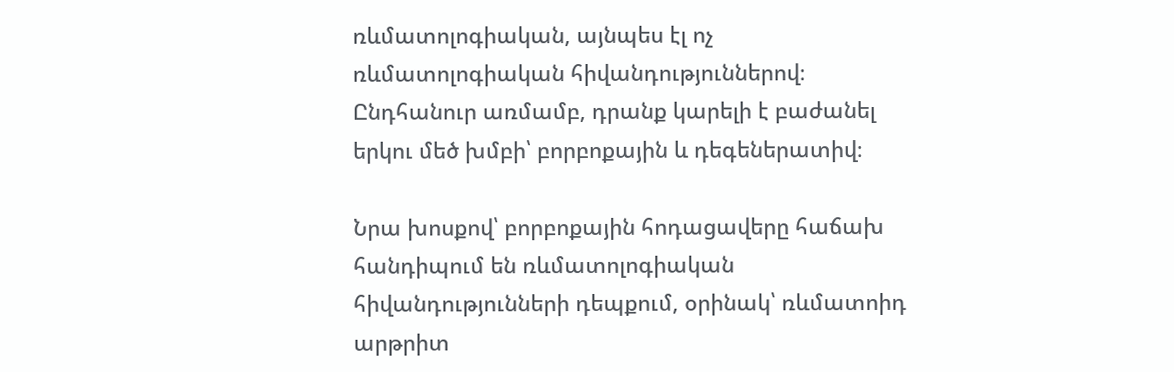ռևմատոլոգիական, այնպես էլ ոչ ռևմատոլոգիական հիվանդություններով։ Ընդհանուր առմամբ, դրանք կարելի է բաժանել երկու մեծ խմբի՝ բորբոքային և դեգեներատիվ։

Նրա խոսքով՝ բորբոքային հոդացավերը հաճախ հանդիպում են ռևմատոլոգիական հիվանդությունների դեպքում, օրինակ՝ ռևմատոիդ արթրիտ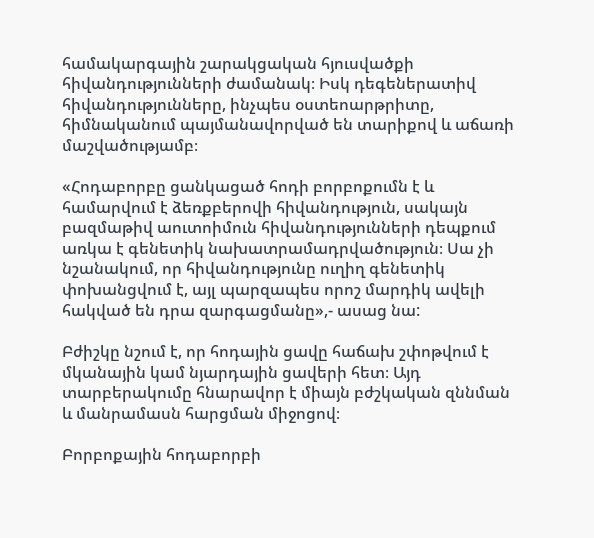համակարգային շարակցական հյուսվածքի հիվանդությունների ժամանակ։ Իսկ դեգեներատիվ հիվանդությունները, ինչպես օստեոարթրիտը, հիմնականում պայմանավորված են տարիքով և աճառի մաշվածությամբ։

«Հոդաբորբը ցանկացած հոդի բորբոքումն է և համարվում է ձեռքբերովի հիվանդություն, սակայն բազմաթիվ աուտոիմուն հիվանդությունների դեպքում առկա է գենետիկ նախատրամադրվածություն։ Սա չի նշանակում, որ հիվանդությունը ուղիղ գենետիկ փոխանցվում է, այլ պարզապես որոշ մարդիկ ավելի հակված են դրա զարգացմանը»,- ասաց նա:

Բժիշկը նշում է, որ հոդային ցավը հաճախ շփոթվում է մկանային կամ նյարդային ցավերի հետ։ Այդ տարբերակումը հնարավոր է միայն բժշկական զննման և մանրամասն հարցման միջոցով։

Բորբոքային հոդաբորբի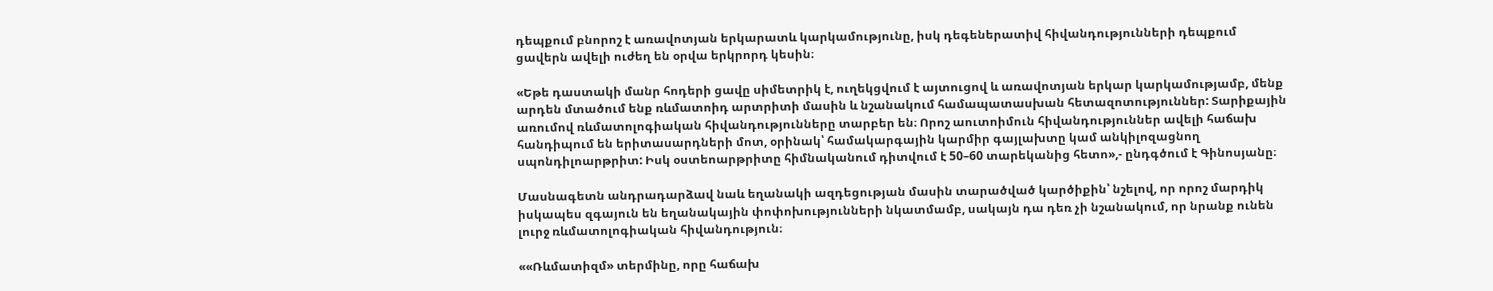դեպքում բնորոշ է առավոտյան երկարատև կարկամությունը, իսկ դեգեներատիվ հիվանդությունների դեպքում ցավերն ավելի ուժեղ են օրվա երկրորդ կեսին։

«Եթե դաստակի մանր հոդերի ցավը սիմետրիկ է, ուղեկցվում է այտուցով և առավոտյան երկար կարկամությամբ, մենք արդեն մտածում ենք ռևմատոիդ արտրիտի մասին և նշանակում համապատասխան հետազոտություններ: Տարիքային առումով ռևմատոլոգիական հիվանդությունները տարբեր են։ Որոշ աուտոիմուն հիվանդություններ ավելի հաճախ հանդիպում են երիտասարդների մոտ, օրինակ՝ համակարգային կարմիր գայլախտը կամ անկիլոզացնող սպոնդիլոարթրիտ: Իսկ օստեոարթրիտը հիմնականում դիտվում է 50–60 տարեկանից հետո»,- ընդգծում է Գինոսյանը։

Մասնագետն անդրադարձավ նաև եղանակի ազդեցության մասին տարածված կարծիքին՝ նշելով, որ որոշ մարդիկ իսկապես զգայուն են եղանակային փոփոխությունների նկատմամբ, սակայն դա դեռ չի նշանակում, որ նրանք ունեն լուրջ ռևմատոլոգիական հիվանդություն։

««Ռևմատիզմ» տերմինը, որը հաճախ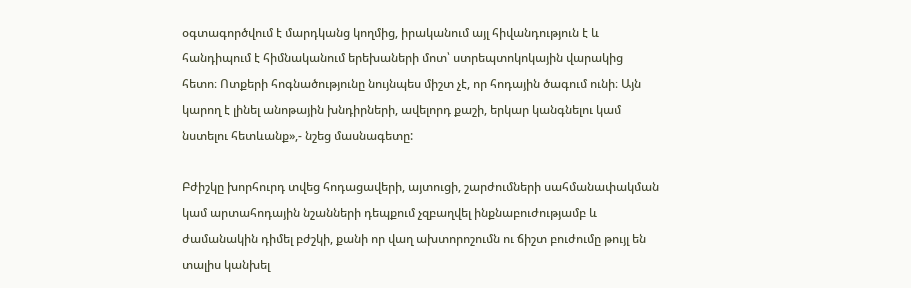օգտագործվում է մարդկանց կողմից, իրականում այլ հիվանդություն է և հանդիպում է հիմնականում երեխաների մոտ՝ ստրեպտոկոկային վարակից հետո։ Ոտքերի հոգնածությունը նույնպես միշտ չէ, որ հոդային ծագում ունի։ Այն կարող է լինել անոթային խնդիրների, ավելորդ քաշի, երկար կանգնելու կամ նստելու հետևանք»,- նշեց մասնագետը:

Բժիշկը խորհուրդ տվեց հոդացավերի, այտուցի, շարժումների սահմանափակման կամ արտահոդային նշանների դեպքում չզբաղվել ինքնաբուժությամբ և ժամանակին դիմել բժշկի, քանի որ վաղ ախտորոշումն ու ճիշտ բուժումը թույլ են տալիս կանխել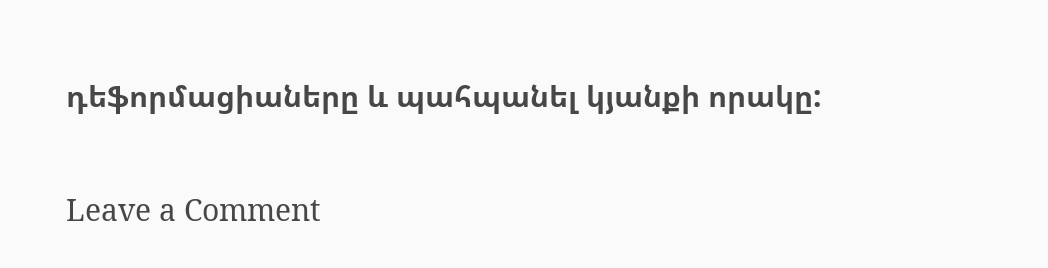դեֆորմացիաները և պահպանել կյանքի որակը:

Leave a Comment